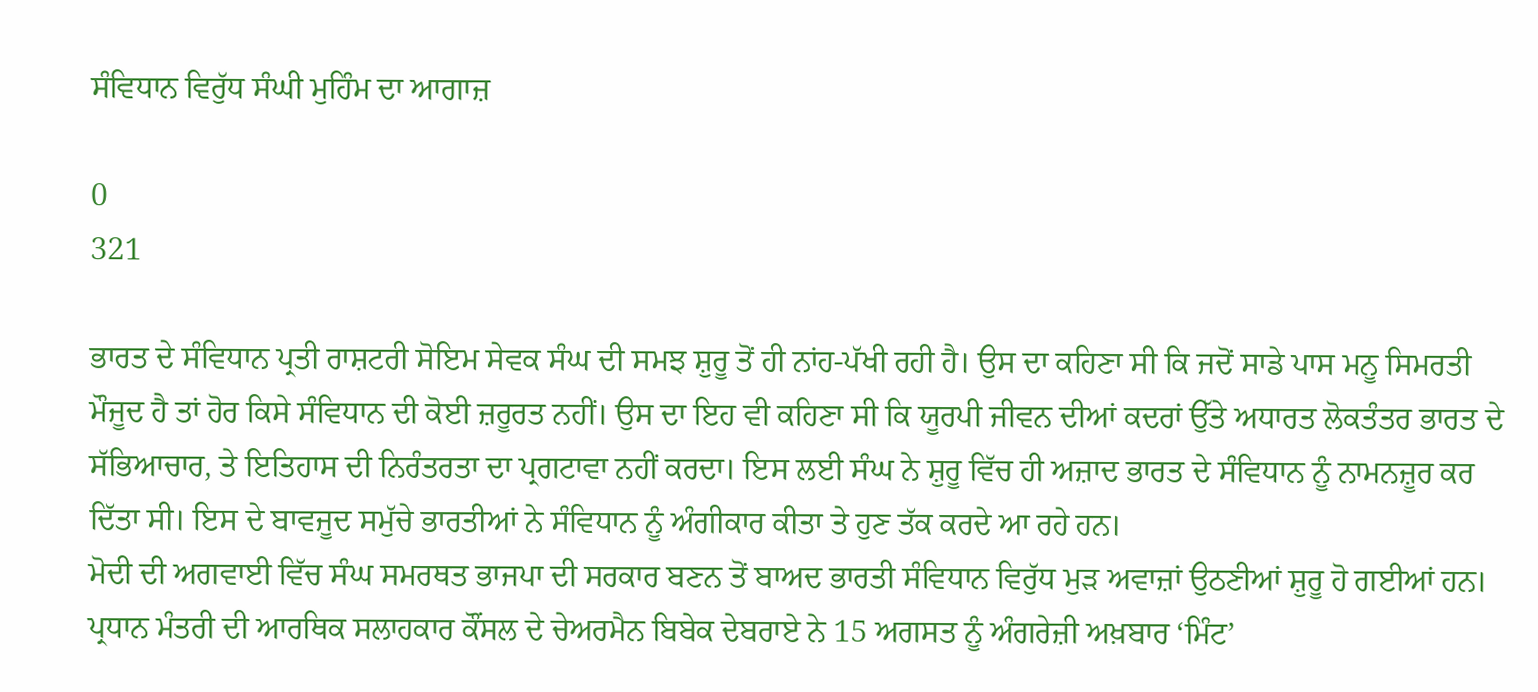ਸੰਵਿਧਾਨ ਵਿਰੁੱਧ ਸੰਘੀ ਮੁਹਿੰਮ ਦਾ ਆਗਾਜ਼

0
321

ਭਾਰਤ ਦੇ ਸੰਵਿਧਾਨ ਪ੍ਰਤੀ ਰਾਸ਼ਟਰੀ ਸੋਇਮ ਸੇਵਕ ਸੰਘ ਦੀ ਸਮਝ ਸ਼ੁਰੂ ਤੋਂ ਹੀ ਨਾਂਹ-ਪੱਖੀ ਰਹੀ ਹੈ। ਉਸ ਦਾ ਕਹਿਣਾ ਸੀ ਕਿ ਜਦੋਂ ਸਾਡੇ ਪਾਸ ਮਨੂ ਸਿਮਰਤੀ ਮੌਜੂਦ ਹੈ ਤਾਂ ਹੋਰ ਕਿਸੇ ਸੰਵਿਧਾਨ ਦੀ ਕੋਈ ਜ਼ਰੂਰਤ ਨਹੀਂ। ਉਸ ਦਾ ਇਹ ਵੀ ਕਹਿਣਾ ਸੀ ਕਿ ਯੂਰਪੀ ਜੀਵਨ ਦੀਆਂ ਕਦਰਾਂ ਉੱਤੇ ਅਧਾਰਤ ਲੋਕਤੰਤਰ ਭਾਰਤ ਦੇ ਸੱਭਿਆਚਾਰ, ਤੇ ਇਤਿਹਾਸ ਦੀ ਨਿਰੰਤਰਤਾ ਦਾ ਪ੍ਰਗਟਾਵਾ ਨਹੀਂ ਕਰਦਾ। ਇਸ ਲਈ ਸੰਘ ਨੇ ਸ਼ੁਰੂ ਵਿੱਚ ਹੀ ਅਜ਼ਾਦ ਭਾਰਤ ਦੇ ਸੰਵਿਧਾਨ ਨੂੰ ਨਾਮਨਜ਼ੂਰ ਕਰ ਦਿੱਤਾ ਸੀ। ਇਸ ਦੇ ਬਾਵਜੂਦ ਸਮੁੱਚੇ ਭਾਰਤੀਆਂ ਨੇ ਸੰਵਿਧਾਨ ਨੂੰ ਅੰਗੀਕਾਰ ਕੀਤਾ ਤੇ ਹੁਣ ਤੱਕ ਕਰਦੇ ਆ ਰਹੇ ਹਨ।
ਮੋਦੀ ਦੀ ਅਗਵਾਈ ਵਿੱਚ ਸੰਘ ਸਮਰਥਤ ਭਾਜਪਾ ਦੀ ਸਰਕਾਰ ਬਣਨ ਤੋਂ ਬਾਅਦ ਭਾਰਤੀ ਸੰਵਿਧਾਨ ਵਿਰੁੱਧ ਮੁੜ ਅਵਾਜ਼ਾਂ ਉਠਣੀਆਂ ਸ਼ੁਰੂ ਹੋ ਗਈਆਂ ਹਨ। ਪ੍ਰਧਾਨ ਮੰਤਰੀ ਦੀ ਆਰਥਿਕ ਸਲਾਹਕਾਰ ਕੌਂਸਲ ਦੇ ਚੇਅਰਮੈਨ ਬਿਬੇਕ ਦੇਬਰਾਏ ਨੇ 15 ਅਗਸਤ ਨੂੰ ਅੰਗਰੇਜ਼ੀ ਅਖ਼ਬਾਰ ‘ਮਿੰਟ’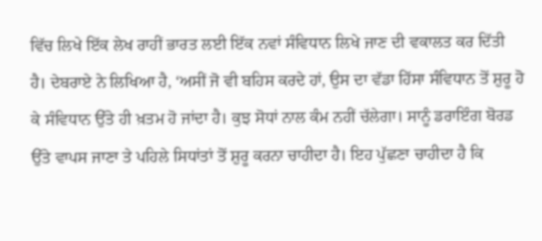ਵਿੱਚ ਲਿਖੇ ਇੱਕ ਲੇਖ ਰਾਹੀਂ ਭਾਰਤ ਲਈ ਇੱਕ ਨਵਾਂ ਸੰਵਿਧਾਨ ਲਿਖੇ ਜਾਣ ਦੀ ਵਕਾਲਤ ਕਰ ਦਿੱਤੀ ਹੈ। ਦੇਬਰਾਏ ਨੇ ਲਿਖਿਆ ਹੈ, ‘ਅਸੀਂ ਜੋ ਵੀ ਬਹਿਸ ਕਰਦੇ ਹਾਂ, ਉਸ ਦਾ ਵੱਡਾ ਹਿੱਸਾ ਸੰਵਿਧਾਨ ਤੋਂ ਸ਼ੁਰੂ ਹੋ ਕੇ ਸੰਵਿਧਾਨ ਉੱਤੇ ਹੀ ਖ਼ਤਮ ਹੋ ਜਾਂਦਾ ਹੈ। ਕੁਝ ਸੋਧਾਂ ਨਾਲ ਕੰਮ ਨਹੀਂ ਚੱਲੇਗਾ। ਸਾਨੂੰ ਡਰਾਇੰਗ ਬੋਰਡ ਉੱਤੇ ਵਾਪਸ ਜਾਣਾ ਤੇ ਪਹਿਲੇ ਸਿਧਾਂਤਾਂ ਤੋਂ ਸ਼ੁਰੂ ਕਰਨਾ ਚਾਹੀਦਾ ਹੈ। ਇਹ ਪੁੱਛਣਾ ਚਾਹੀਦਾ ਹੈ ਕਿ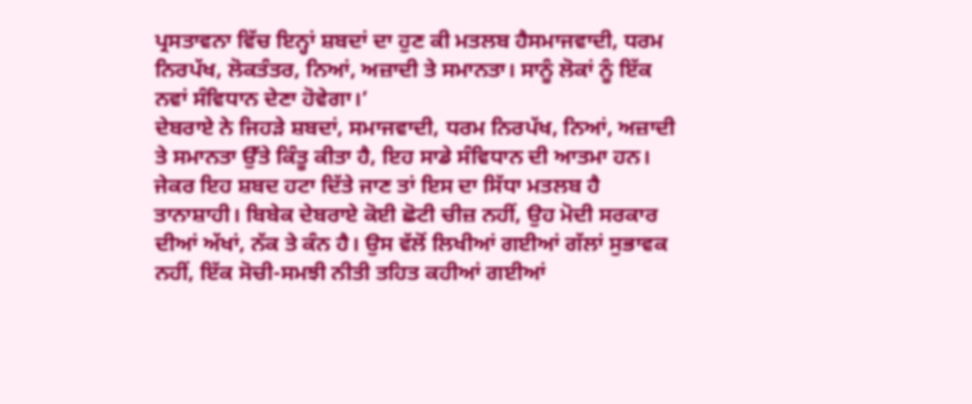ਪ੍ਰਸਤਾਵਨਾ ਵਿੱਚ ਇਨ੍ਹਾਂ ਸ਼ਬਦਾਂ ਦਾ ਹੁਣ ਕੀ ਮਤਲਬ ਹੈਸਮਾਜਵਾਦੀ, ਧਰਮ ਨਿਰਪੱਖ, ਲੋਕਤੰਤਰ, ਨਿਆਂ, ਅਜ਼ਾਦੀ ਤੇ ਸਮਾਨਤਾ। ਸਾਨੂੰ ਲੋਕਾਂ ਨੂੰ ਇੱਕ ਨਵਾਂ ਸੰਵਿਧਾਨ ਦੇਣਾ ਹੋਵੇਗਾ।’
ਦੇਬਰਾਏ ਨੇ ਜਿਹੜੇ ਸ਼ਬਦਾਂ, ਸਮਾਜਵਾਦੀ, ਧਰਮ ਨਿਰਪੱਖ, ਨਿਆਂ, ਅਜ਼ਾਦੀ ਤੇ ਸਮਾਨਤਾ ਉੱਤੇ ਕਿੰਤੂ ਕੀਤਾ ਹੈ, ਇਹ ਸਾਡੇ ਸੰਵਿਧਾਨ ਦੀ ਆਤਮਾ ਹਨ। ਜੇਕਰ ਇਹ ਸ਼ਬਦ ਹਟਾ ਦਿੱਤੇ ਜਾਣ ਤਾਂ ਇਸ ਦਾ ਸਿੱਧਾ ਮਤਲਬ ਹੈ ਤਾਨਾਸ਼ਾਹੀ। ਬਿਬੇਕ ਦੇਬਰਾਏ ਕੋਈ ਛੋਟੀ ਚੀਜ਼ ਨਹੀਂ, ਉਹ ਮੋਦੀ ਸਰਕਾਰ ਦੀਆਂ ਅੱਖਾਂ, ਨੱਕ ਤੇ ਕੰਨ ਹੈ। ਉਸ ਵੱਲੋਂ ਲਿਖੀਆਂ ਗਈਆਂ ਗੱਲਾਂ ਸੁਭਾਵਕ ਨਹੀਂ, ਇੱਕ ਸੋਚੀ-ਸਮਝੀ ਨੀਤੀ ਤਹਿਤ ਕਹੀਆਂ ਗਈਆਂ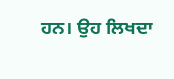ਹਨ। ਉਹ ਲਿਖਦਾ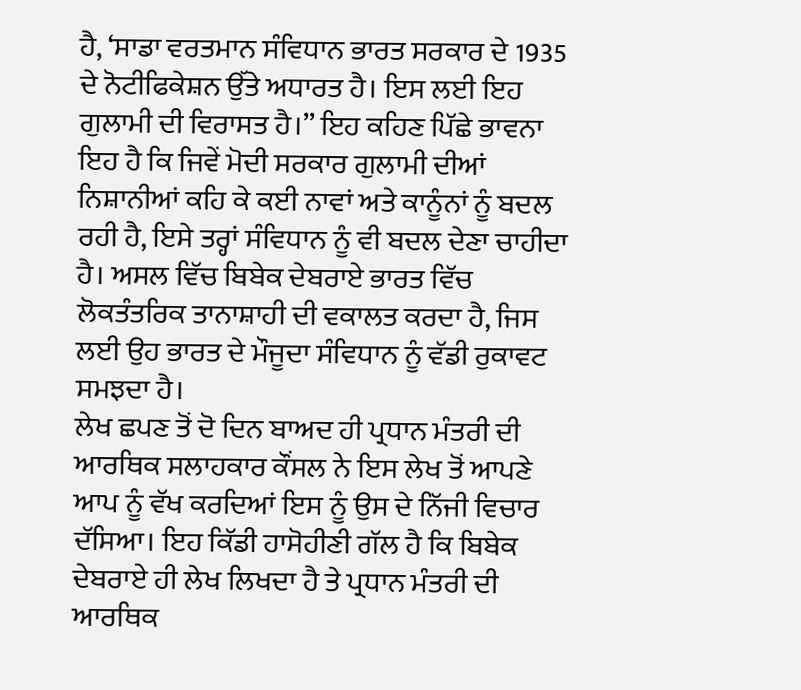ਹੈ, ‘ਸਾਡਾ ਵਰਤਮਾਨ ਸੰਵਿਧਾਨ ਭਾਰਤ ਸਰਕਾਰ ਦੇ 1935 ਦੇ ਨੋਟੀਫਿਕੇਸ਼ਨ ਉੱਤੇ ਅਧਾਰਤ ਹੈ। ਇਸ ਲਈ ਇਹ ਗੁਲਾਮੀ ਦੀ ਵਿਰਾਸਤ ਹੈ।’’ ਇਹ ਕਹਿਣ ਪਿੱਛੇ ਭਾਵਨਾ ਇਹ ਹੈ ਕਿ ਜਿਵੇਂ ਮੋਦੀ ਸਰਕਾਰ ਗੁਲਾਮੀ ਦੀਆਂ ਨਿਸ਼ਾਨੀਆਂ ਕਹਿ ਕੇ ਕਈ ਨਾਵਾਂ ਅਤੇ ਕਾਨੂੰਨਾਂ ਨੂੰ ਬਦਲ ਰਹੀ ਹੈ, ਇਸੇ ਤਰ੍ਹਾਂ ਸੰਵਿਧਾਨ ਨੂੰ ਵੀ ਬਦਲ ਦੇਣਾ ਚਾਹੀਦਾ ਹੈ। ਅਸਲ ਵਿੱਚ ਬਿਬੇਕ ਦੇਬਰਾਏ ਭਾਰਤ ਵਿੱਚ ਲੋਕਤੰਤਰਿਕ ਤਾਨਾਸ਼ਾਹੀ ਦੀ ਵਕਾਲਤ ਕਰਦਾ ਹੈ, ਜਿਸ ਲਈ ਉਹ ਭਾਰਤ ਦੇ ਮੌਜੂਦਾ ਸੰਵਿਧਾਨ ਨੂੰ ਵੱਡੀ ਰੁਕਾਵਟ ਸਮਝਦਾ ਹੈ।
ਲੇਖ ਛਪਣ ਤੋਂ ਦੋ ਦਿਨ ਬਾਅਦ ਹੀ ਪ੍ਰਧਾਨ ਮੰਤਰੀ ਦੀ ਆਰਥਿਕ ਸਲਾਹਕਾਰ ਕੌਂਸਲ ਨੇ ਇਸ ਲੇਖ ਤੋਂ ਆਪਣੇ ਆਪ ਨੂੰ ਵੱਖ ਕਰਦਿਆਂ ਇਸ ਨੂੰ ਉਸ ਦੇ ਨਿੱਜੀ ਵਿਚਾਰ ਦੱਸਿਆ। ਇਹ ਕਿੱਡੀ ਹਾਸੋਹੀਣੀ ਗੱਲ ਹੈ ਕਿ ਬਿਬੇਕ ਦੇਬਰਾਏ ਹੀ ਲੇਖ ਲਿਖਦਾ ਹੈ ਤੇ ਪ੍ਰਧਾਨ ਮੰਤਰੀ ਦੀ ਆਰਥਿਕ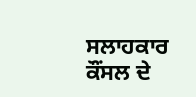ਸਲਾਹਕਾਰ ਕੌਂਸਲ ਦੇ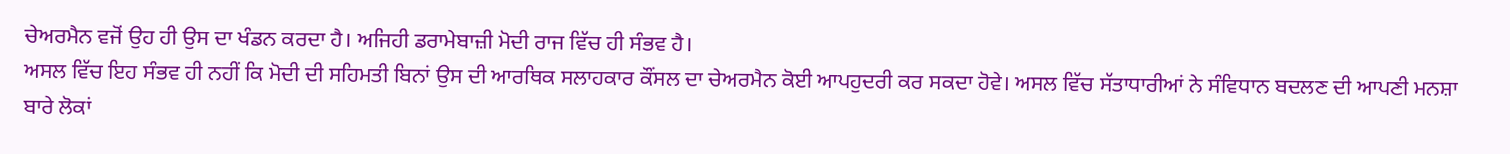ਚੇਅਰਮੈਨ ਵਜੋਂ ਉਹ ਹੀ ਉਸ ਦਾ ਖੰਡਨ ਕਰਦਾ ਹੈ। ਅਜਿਹੀ ਡਰਾਮੇਬਾਜ਼ੀ ਮੋਦੀ ਰਾਜ ਵਿੱਚ ਹੀ ਸੰਭਵ ਹੈ।
ਅਸਲ ਵਿੱਚ ਇਹ ਸੰਭਵ ਹੀ ਨਹੀਂ ਕਿ ਮੋਦੀ ਦੀ ਸਹਿਮਤੀ ਬਿਨਾਂ ਉਸ ਦੀ ਆਰਥਿਕ ਸਲਾਹਕਾਰ ਕੌਂਸਲ ਦਾ ਚੇਅਰਮੈਨ ਕੋਈ ਆਪਹੁਦਰੀ ਕਰ ਸਕਦਾ ਹੋਵੇ। ਅਸਲ ਵਿੱਚ ਸੱਤਾਧਾਰੀਆਂ ਨੇ ਸੰਵਿਧਾਨ ਬਦਲਣ ਦੀ ਆਪਣੀ ਮਨਸ਼ਾ ਬਾਰੇ ਲੋਕਾਂ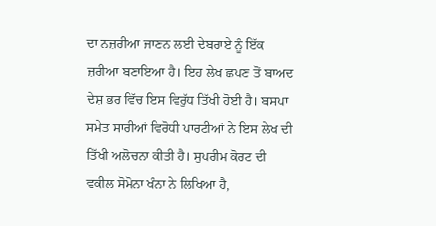ਦਾ ਨਜ਼ਰੀਆ ਜਾਣਨ ਲਈ ਦੇਬਰਾਏ ਨੂੰ ਇੱਕ ਜ਼ਰੀਆ ਬਣਾਇਆ ਹੈ। ਇਹ ਲੇਖ ਛਪਣ ਤੋਂ ਬਾਅਦ ਦੇਸ਼ ਭਰ ਵਿੱਚ ਇਸ ਵਿਰੁੱਧ ਤਿੱਖੀ ਹੋਈ ਹੈ। ਬਸਪਾ ਸਮੇਤ ਸਾਰੀਆਂ ਵਿਰੋਧੀ ਪਾਰਟੀਆਂ ਨੇ ਇਸ ਲੇਖ ਦੀ ਤਿੱਖੀ ਅਲੋਚਨਾ ਕੀਤੀ ਹੈ। ਸੁਪਰੀਮ ਕੋਰਟ ਦੀ ਵਕੀਲ ਸੋਮੋਨਾ ਖੰਨਾ ਨੇ ਲਿਖਿਆ ਹੈ,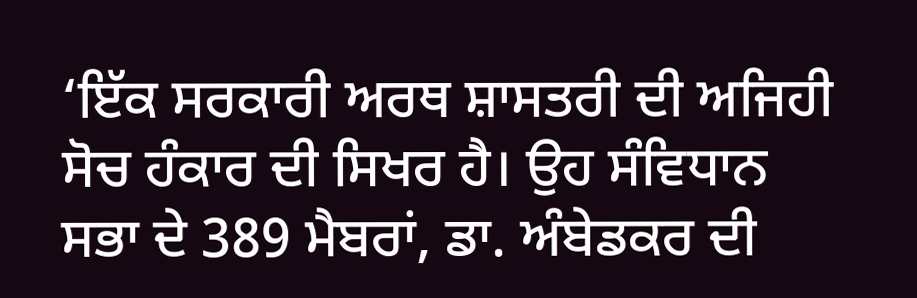‘ਇੱਕ ਸਰਕਾਰੀ ਅਰਥ ਸ਼ਾਸਤਰੀ ਦੀ ਅਜਿਹੀ ਸੋਚ ਹੰਕਾਰ ਦੀ ਸਿਖਰ ਹੈ। ਉਹ ਸੰਵਿਧਾਨ ਸਭਾ ਦੇ 389 ਮੈਬਰਾਂ, ਡਾ. ਅੰਬੇਡਕਰ ਦੀ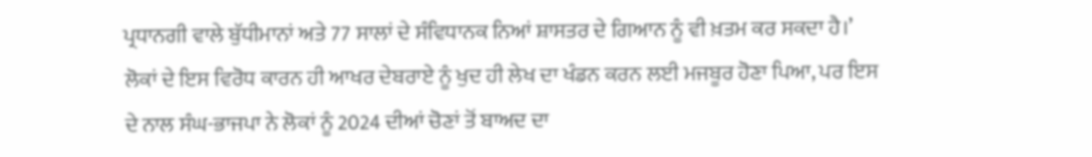ਪ੍ਰਧਾਨਗੀ ਵਾਲੇ ਬੁੱਧੀਮਾਨਾਂ ਅਤੇ 77 ਸਾਲਾਂ ਦੇ ਸੰਵਿਧਾਨਕ ਨਿਆਂ ਸ਼ਾਸਤਰ ਦੇ ਗਿਆਨ ਨੂੰ ਵੀ ਖ਼ਤਮ ਕਰ ਸਕਦਾ ਹੈ।’
ਲੋਕਾਂ ਦੇ ਇਸ ਵਿਰੋਧ ਕਾਰਨ ਹੀ ਆਖਰ ਦੇਬਰਾਏ ਨੂੰ ਖੁਦ ਹੀ ਲੇਖ ਦਾ ਖੰਡਨ ਕਰਨ ਲਈ ਮਜਬੂਰ ਹੋਣਾ ਪਿਆ, ਪਰ ਇਸ ਦੇ ਨਾਲ ਸੰਘ-ਭਾਜਪਾ ਨੇ ਲੋਕਾਂ ਨੂੰ 2024 ਦੀਆਂ ਚੋਣਾਂ ਤੋਂ ਬਾਅਦ ਦਾ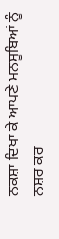ਨਕਸ਼ਾ ਦਿਖਾ ਕੇ ਆਪਣੇ ਮਨਸੂਬਿਆਂ ਨੂੰ ਨਸ਼ਰ ਕਰ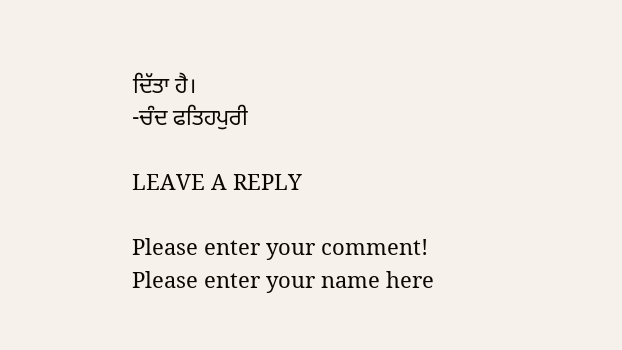ਦਿੱਤਾ ਹੈ।
-ਚੰਦ ਫਤਿਹਪੁਰੀ

LEAVE A REPLY

Please enter your comment!
Please enter your name here